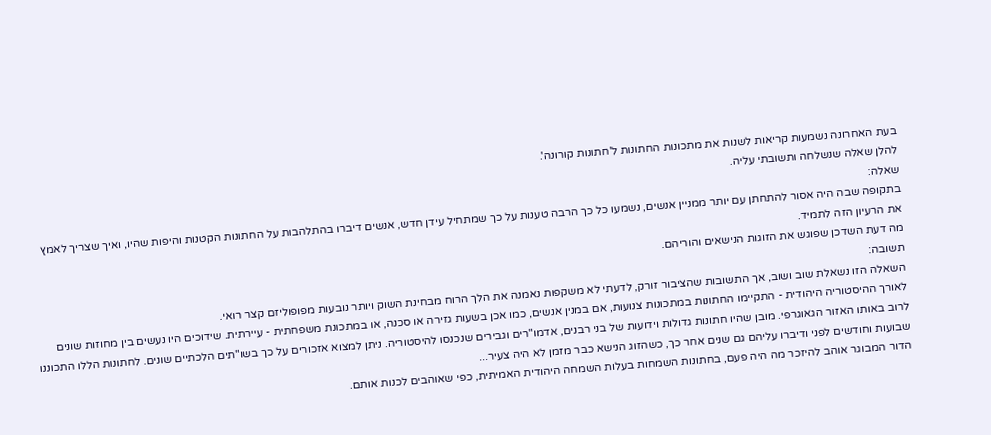בעת האחרונה נשמעות קריאות לשנות את מתכונות החתונות ל'חתונות קורונה'.
להלן שאלה שנשלחה ותשובתי עליה.
שאלה:
בתקופה שבה היה אסור להתחתן עם יותר ממניין אנשים, נשמעו כל כך הרבה טענות על כך שמתחיל עידן חדש, אנשים דיברו בהתלהבות על החתונות הקטנות והיפות שהיו, ואיך שצריך לאמץ את הרעיון הזה לתמיד.
מה דעת השדכן שפוגש את הזוגות הנישאים והוריהם.
תשובה:
השאלה הזו נשאלת שוב ושוב, אך התשובות שהציבור זורק, לדעתי לא משקפות נאמנה את הלך הרוח מבחינת השוק ויותר נובעות מפופוליזם קצר רואי.
לאורך ההיסטוריה היהודית - התקיימו החתונות במתכונות צנועות, אם במנין אנשים, כמו אכן בשעות גזירה או סכנה, או במתכונת משפחתית - עיירתית. שידוכים היו נעשים בין מחוזות שונים לרוב באותו האזור הגאוגרפי. מובן שהיו חתונות גדולות וידועות של בני רבנים, אדמו"רים וגבירים שנכנסו להיסטוריה. ניתן למצוא אזכורים על כך בשו"תים הלכתיים שונים. לחתונות הללו התכוננו שבועות וחודשים לפני ודיברו עליהם גם שנים אחר כך, כשהזוג הנישא כבר מזמן לא היה צעיר...
הדור המבוגר אוהב להיזכר מה היה פעם, בחתונות השמחות בעלות השמחה היהודית האמיתית, כפי שאוהבים לכנות אותם.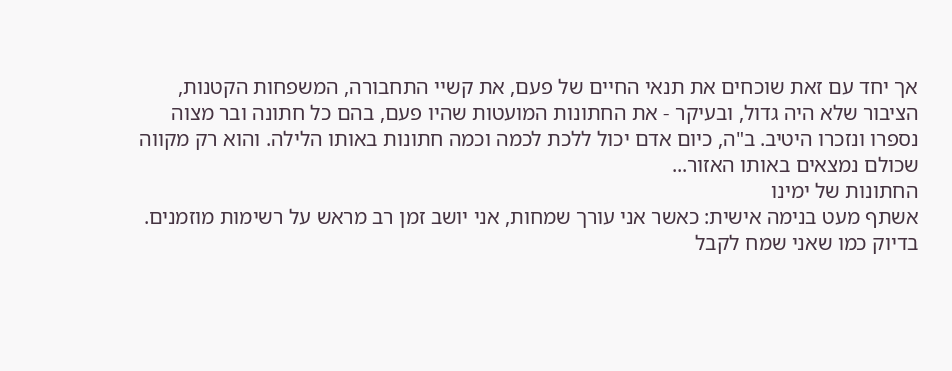אך יחד עם זאת שוכחים את תנאי החיים של פעם, את קשיי התחבורה, המשפחות הקטנות, הציבור שלא היה גדול, ובעיקר - את החתונות המועטות שהיו פעם, בהם כל חתונה ובר מצוה נספרו ונזכרו היטיב. ב"ה, כיום אדם יכול ללכת לכמה וכמה חתונות באותו הלילה. והוא רק מקווה שכולם נמצאים באותו האזור...
החתונות של ימינו
אשתף מעט בנימה אישית: כאשר אני עורך שמחות, אני יושב זמן רב מראש על רשימות מוזמנים. בדיוק כמו שאני שמח לקבל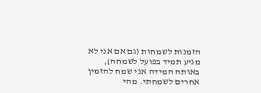הזמנות לשמחות (גם אם אני לא מגיע תמיד בפועל לשמחה), באותה המידה אני שמח להזמין אחרים לשמחתי. מהי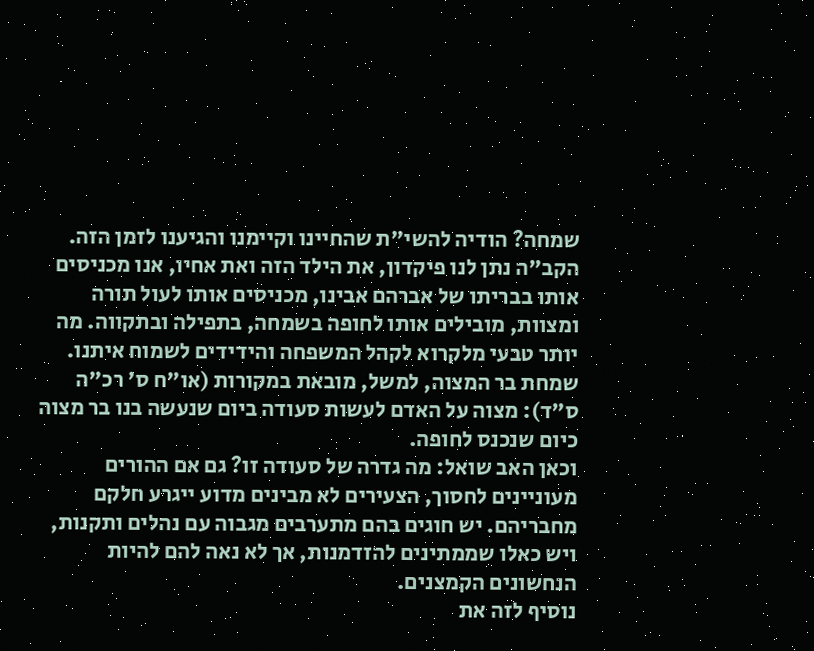שמחה? הודיה להשי"ת שהחיינו וקיימנו והגיענו לזמן הזה. הקב"ה נתן לנו פיקדון, את הילד הזה ואת אחיו, אנו מכניסים אותו בבריתו של אברהם אבינו, מכניסים אותו לעול תורה ומצוות, מובילים אותו לחופה בשמחה, בתפילה ובתקווה. מה יותר טבעי מלקרוא לקהל המשפחה והידידים לשמוח איתנו. שמחת בר המצוה, למשל, מובאת במקורות (או"ח ס' רכ"ה ס"ד): מצוה על האדם לעשות סעודה ביום שנעשה בנו בר מצוה כיום שנכנס לחופה.
וכאן האב שואל: מה גדרה של סעודה זו? גם אם ההורים מעוניינים לחסוך, הצעירים לא מבינים מדוע ייגרע חלקם מחבריהם. יש חוגים בהם מתערבים מגבוה עם נהלים ותקנות, ויש כאלו שממתינים להזדמנות, אך לא נאה להם להיות הנחשונים הקמצנים.
נוסיף לזה את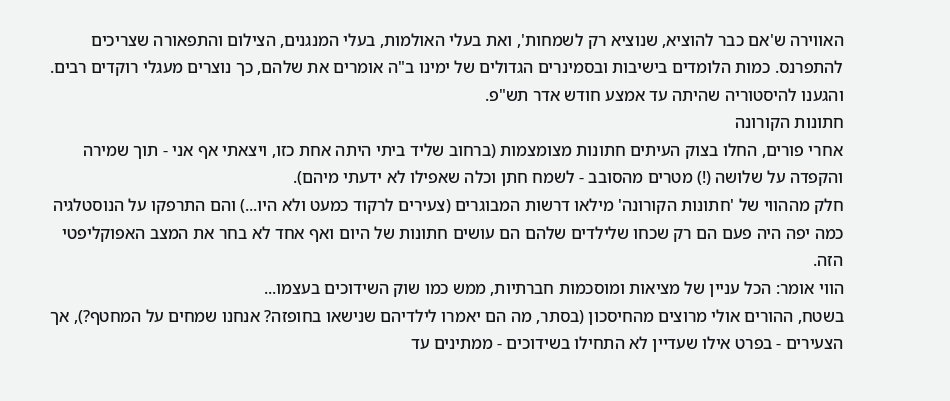האווירה ש'אם כבר להוציא, שנוציא רק לשמחות', ואת בעלי האולמות, בעלי המנגנים, הצילום והתפאורה שצריכים להתפרנס. כמות הלומדים בישיבות ובסמינרים הגדולים של ימינו ב"ה אומרים את שלהם, כך נוצרים מעגלי רוקדים רבים. והגענו להיסטוריה שהיתה עד אמצע חודש אדר תש"פ.
חתונות הקורונה
אחרי פורים, החלו בצוק העיתים חתונות מצומצמות (ברחוב שליד ביתי היתה אחת כזו, ויצאתי אף אני - תוך שמירה והקפדה על שלושה (!) מטרים מהסובב - לשמח חתן וכלה שאפילו לא ידעתי מיהם).
חלק מההווי של 'חתונות הקורונה' מילאו דרשות המבוגרים (צעירים לרקוד כמעט ולא היו...) והם התרפקו על הנוסטלגיה כמה יפה היה פעם הם רק שכחו שלילדים שלהם הם עושים חתונות של היום ואף אחד לא בחר את המצב האפוקליפטי הזה.
הווי אומר: הכל עניין של מציאות ומוסכמות חברתיות, ממש כמו שוק השידוכים בעצמו...
בשטח, ההורים אולי מרוצים מהחיסכון (בסתר, מה הם יאמרו לילדיהם שנישאו בחופזה? אנחנו שמחים על המחטף?), אך הצעירים - בפרט אילו שעדיין לא התחילו בשידוכים - ממתינים עד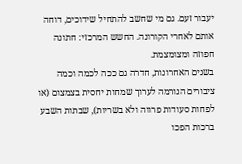יעבור זעם. גם מי שחשב להתחיל שידוכים, דוחה אותם לאחרי הקורונה. החשש המרכזי: חתונה חפוזה ומצומצמת.
בשנים האחרונות, חדרה גם ככה לכמה וכמה ציבורים הנורמה לערוך שמחות יחסית בצמצום (או לפחות סעודות פרווה ולא בשריות), שבתות השבע ברכות הפכו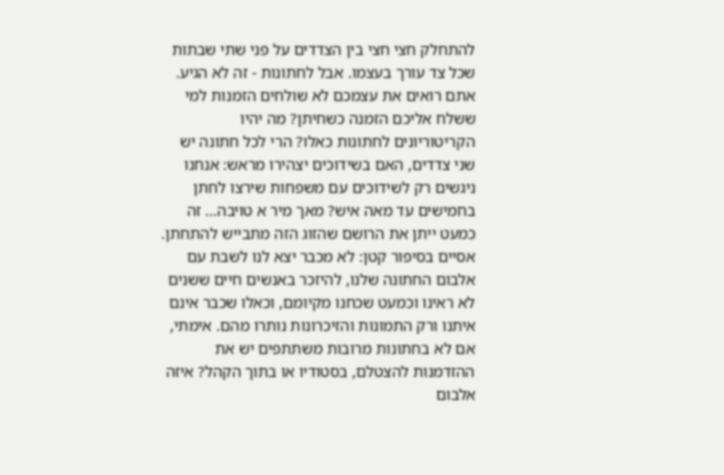להתחלק חצי חצי בין הצדדים על פני שתי שבתות שכל צד עורך בעצמו. אבל לחתונות - זה לא הגיע. אתם רואים את עצמכם לא שולחים הזמנות למי ששלח אליכם הזמנה כשחיתן? מה יהיו הקריטוריונים לחתונות כאלו? הרי לכל חתונה יש שני צדדים, האם בשידוכים יצהירו מראש: אנחנו ניגשים רק לשידוכים עם משפחות שירצו לחתן בחמישים עד מאה איש? מאך מיר א טויבה... זה כמעט ייתן את הרושם שהזוג הזה מתבייש להתחתן.
אסיים בסיפור קטן: לא מכבר יצא לנו לשבת עם אלבום החתונה שלנו, להיזכר באנשים חיים ששנים לא ראינו וכמעט שכחנו מקיומם, וכאלו שכבר אינם איתנו ורק התמונות והזיכרונות נותרו מהם. אימתי, אם לא בחתונות מרובות משתתפים יש את ההזדמנות להצטלם, בסטודיו או בתוך הקהל? איזה אלבום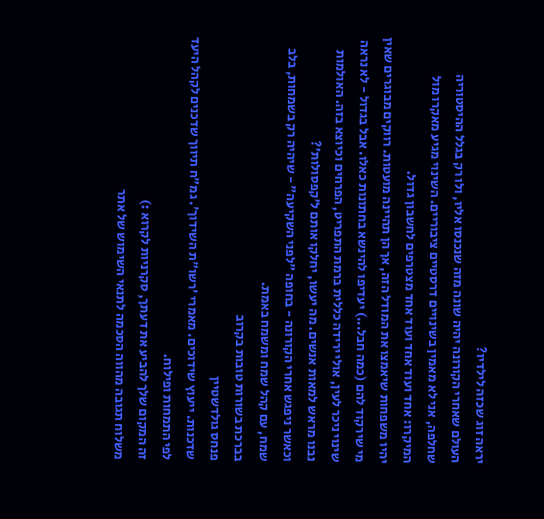יראה זוג שכזה לילדיו?
העולם שאחרי הקורונה יהיה שונה מזה שנכנסו אליו, ולו רק בגלל ההיסטוריה שחלפה, אני לא מאמין בשינויים דרסטיים ציבוריים. השינוי מגיע מאקרו מול המיקרו: אחד ועוד אחד ועוד אחד מצטרפים לחשבון גדול.
יהיו משפחות שיאמצו את המודל הזה, אך הן תהיינה מועטות. רווקים מבוגרים שאין מי שירקוד להם (כמה חבל...) יעדיפו להינשא בחתונות כאלו. אבל בגדול - לא נראה שינוי ניכר לעין, אולי ירידה כללית ברמת התפריט, הפרחים וכיוצא בזה. האולמות נבנו מראש למאות אנשים. מה יעשו, יחלקו אותם ל'קפסולות'?
וכאשר ניפגש אחרי הקורונה - בחופה "לפני השקיעה" - שיהיה רק בשמחות, בלב שמח, עם קהל שמח ומשמח באמת.
בברכת בשורות טובות בקרוב
פנחס גולדשטיין
שדכנות. ייעוץ שידוכים. מאמרי 'רשו"ת השידוך'. גמ"ח תיווך שדכנים לקהל היעד לפי התמחות ופילוח.
זה המקום שלך להביע את דעתך, סקרניות לקרוא :)
משלוח תגובה מהווה הסכמה לתנאי השימוש של אתר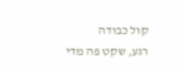קול כבודה
רגע, שקט פה מדי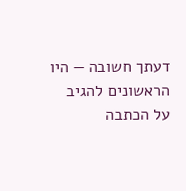דעתך חשובה — היו הראשונים להגיב על הכתבה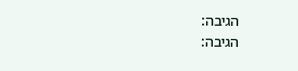הגיבה:
הגיבה: